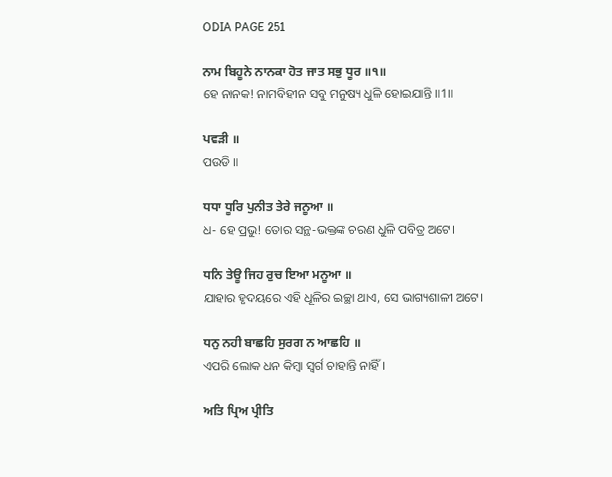ODIA PAGE 251

ਨਾਮ ਬਿਹੂਨੇ ਨਾਨਕਾ ਹੋਤ ਜਾਤ ਸਭੁ ਧੂਰ ॥੧॥
ହେ ନାନକ! ନାମବିହୀନ ସବୁ ମନୁଷ୍ୟ ଧୁଳି ହୋଇଯାନ୍ତି ॥1॥

ਪਵੜੀ ॥
ପଉଡି ॥

ਧਧਾ ਧੂਰਿ ਪੁਨੀਤ ਤੇਰੇ ਜਨੂਆ ॥
ଧ- ହେ ପ୍ରଭୁ! ତୋର ସନ୍ଥ-ଭକ୍ତଙ୍କ ଚରଣ ଧୁଳି ପବିତ୍ର ଅଟେ।

ਧਨਿ ਤੇਊ ਜਿਹ ਰੁਚ ਇਆ ਮਨੂਆ ॥
ଯାହାର ହୃଦୟରେ ଏହି ଧୂଳିର ଇଚ୍ଛା ଥାଏ, ସେ ଭାଗ୍ୟଶାଳୀ ଅଟେ।

ਧਨੁ ਨਹੀ ਬਾਛਹਿ ਸੁਰਗ ਨ ਆਛਹਿ ॥
ଏପରି ଲୋକ ଧନ କିମ୍ବା ସ୍ଵର୍ଗ ଚାହାନ୍ତି ନାହିଁ ।

ਅਤਿ ਪ੍ਰਿਅ ਪ੍ਰੀਤਿ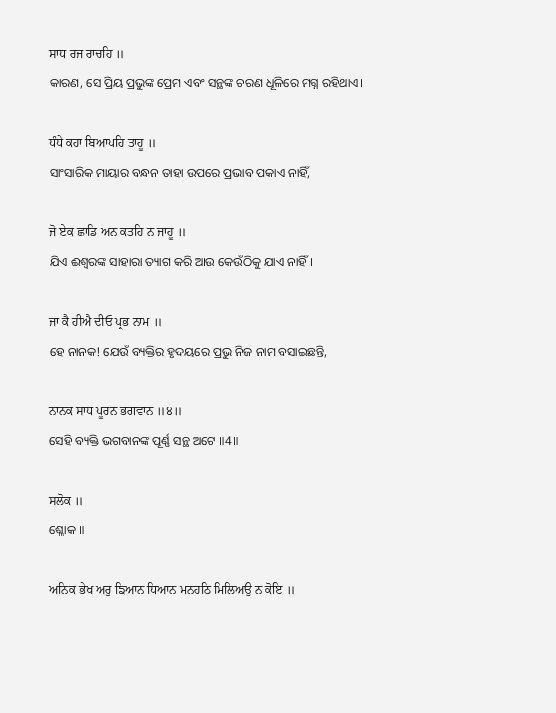ਸਾਧ ਰਜ ਰਾਚਹਿ ॥
କାରଣ, ସେ ପ୍ରିୟ ପ୍ରଭୁଙ୍କ ପ୍ରେମ ଏବଂ ସନ୍ଥଙ୍କ ଚରଣ ଧୂଳିରେ ମଗ୍ନ ରହିଥାଏ।

ਧੰਧੇ ਕਹਾ ਬਿਆਪਹਿ ਤਾਹੂ ॥
ସାଂସାରିକ ମାୟାର ବନ୍ଧନ ତାହା ଉପରେ ପ୍ରଭାବ ପକାଏ ନାହିଁ,

ਜੋ ਏਕ ਛਾਡਿ ਅਨ ਕਤਹਿ ਨ ਜਾਹੂ ॥
ଯିଏ ଈଶ୍ବରଙ୍କ ସାହାରା ତ୍ୟାଗ କରି ଆଉ କେଉଁଠିକୁ ଯାଏ ନାହିଁ।

ਜਾ ਕੈ ਹੀਐ ਦੀਓ ਪ੍ਰਭ ਨਾਮ ॥
ହେ ନାନକ! ଯେଉଁ ବ୍ୟକ୍ତିର ହୃଦୟରେ ପ୍ରଭୁ ନିଜ ନାମ ବସାଇଛନ୍ତି,

ਨਾਨਕ ਸਾਧ ਪੂਰਨ ਭਗਵਾਨ ॥੪॥
ସେହି ବ୍ୟକ୍ତି ଭଗବାନଙ୍କ ପୂର୍ଣ୍ଣ ସନ୍ଥ ଅଟେ ॥4॥

ਸਲੋਕ ॥
ଶ୍ଳୋକ ॥

ਅਨਿਕ ਭੇਖ ਅਰੁ ਙਿਆਨ ਧਿਆਨ ਮਨਹਠਿ ਮਿਲਿਅਉ ਨ ਕੋਇ ॥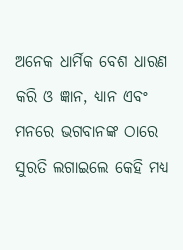ଅନେକ ଧାର୍ମିକ ବେଶ ଧାରଣ କରି ଓ ଜ୍ଞାନ, ଧ୍ୟାନ ଏବଂ ମନରେ ଭଗବାନଙ୍କ ଠାରେ ସୁରତି ଲଗାଇଲେ କେହି ମଧ୍ୟ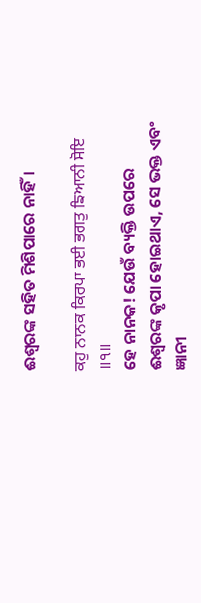ଈଶ୍ବରଙ୍କ ସହିତ ମିଶିପାରେ ନାହିଁ।

ਕਹੁ ਨਾਨਕ ਕਿਰਪਾ ਭਈ ਭਗਤੁ ਙਿਆਨੀ ਸੋਇ ॥੧॥
ହେ ନାନକ! ଯେଉଁ ବ୍ୟକ୍ତି ଉପରେ ଈଶ୍ବରଙ୍କ କୃପା ହୋଇଥାଏ, ସେ ଭକ୍ତ ଏବଂ ଜ୍ଞାନୀ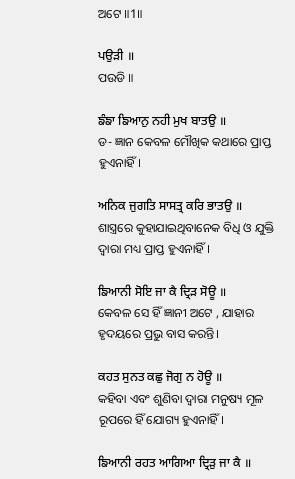ଅଟେ ॥1॥

ਪਉੜੀ ॥
ପଉଡି ॥

ਙੰਙਾ ਙਿਆਨੁ ਨਹੀ ਮੁਖ ਬਾਤਉ ॥
ଡ- ଜ୍ଞାନ କେବଳ ମୌଖିକ କଥାରେ ପ୍ରାପ୍ତ ହୁଏନାହିଁ।

ਅਨਿਕ ਜੁਗਤਿ ਸਾਸਤ੍ਰ ਕਰਿ ਭਾਤਉ ॥
ଶାସ୍ତ୍ରରେ କୁହାଯାଇଥିବାନେକ ବିଧି ଓ ଯୁକ୍ତି ଦ୍ଵାରା ମଧ୍ୟ ପ୍ରାପ୍ତ ହୁଏନାହିଁ।

ਙਿਆਨੀ ਸੋਇ ਜਾ ਕੈ ਦ੍ਰਿੜ ਸੋਊ ॥
କେବଳ ସେ ହିଁ ଜ୍ଞାନୀ ଅଟେ , ଯାହାର ହୃଦୟରେ ପ୍ରଭୁ ବାସ କରନ୍ତି।

ਕਹਤ ਸੁਨਤ ਕਛੁ ਜੋਗੁ ਨ ਹੋਊ ॥
କହିବା ଏବଂ ଶୁଣିବା ଦ୍ଵାରା ମନୁଷ୍ୟ ମୂଳ ରୂପରେ ହିଁ ଯୋଗ୍ୟ ହୁଏନାହିଁ।

ਙਿਆਨੀ ਰਹਤ ਆਗਿਆ ਦ੍ਰਿੜੁ ਜਾ ਕੈ ॥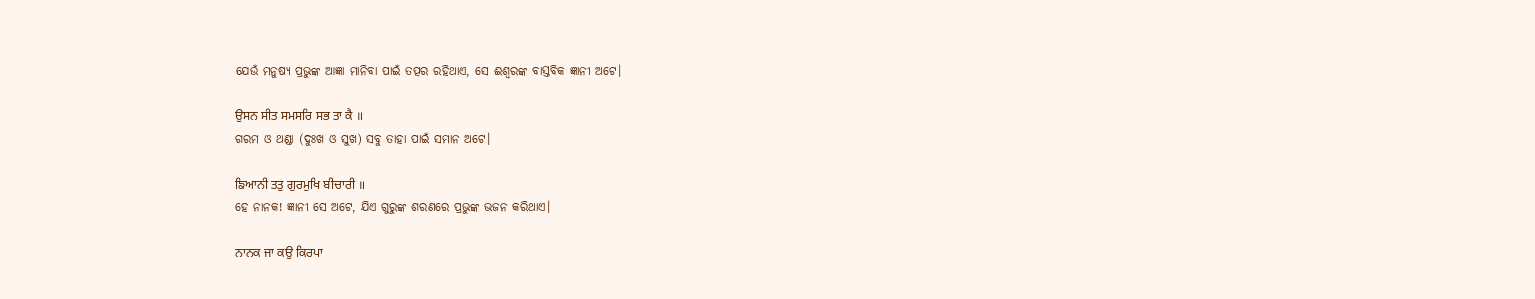ଯେଉଁ ମନୁଷ୍ୟ ପ୍ରଭୁଙ୍କ ଆଜ୍ଞା ମାନିବା ପାଇଁ ତତ୍ପର ରହିଥାଏ, ସେ ଈଶ୍ବରଙ୍କ ବାସ୍ତବିକ ଜ୍ଞାନୀ ଅଟେ।

ਉਸਨ ਸੀਤ ਸਮਸਰਿ ਸਭ ਤਾ ਕੈ ॥
ଗରମ ଓ ଥଣ୍ଡା (ଦୁଃଖ ଓ ସୁଖ) ସବୁ ତାହା ପାଇଁ ସମାନ ଅଟେ।

ਙਿਆਨੀ ਤਤੁ ਗੁਰਮੁਖਿ ਬੀਚਾਰੀ ॥
ହେ ନାନକ! ଜ୍ଞାନୀ ସେ ଅଟେ, ଯିଏ ଗୁରୁଙ୍କ ଶରଣରେ ପ୍ରଭୁଙ୍କ ଭଜନ କରିଥାଏ।

ਨਾਨਕ ਜਾ ਕਉ ਕਿਰਪਾ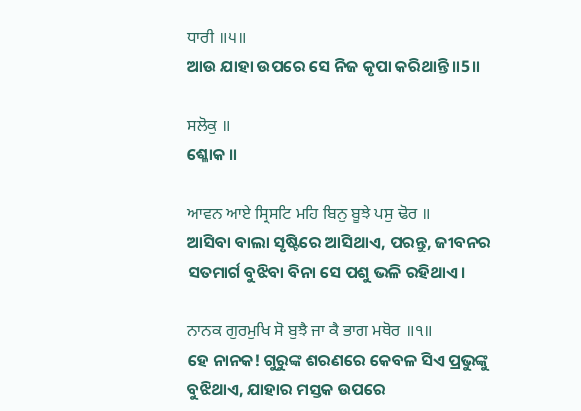ਧਾਰੀ ॥੫॥
ଆଉ ଯାହା ଉପରେ ସେ ନିଜ କୃପା କରିଥାନ୍ତି ॥5॥

ਸਲੋਕੁ ॥
ଶ୍ଳୋକ ॥

ਆਵਨ ਆਏ ਸ੍ਰਿਸਟਿ ਮਹਿ ਬਿਨੁ ਬੂਝੇ ਪਸੁ ਢੋਰ ॥
ଆସିବା ବାଲା ସୃଷ୍ଟିରେ ଆସିଥାଏ, ପରନ୍ତୁ, ଜୀବନର ସତମାର୍ଗ ବୁଝିବା ବିନା ସେ ପଶୁ ଭଳି ରହିଥାଏ।

ਨਾਨਕ ਗੁਰਮੁਖਿ ਸੋ ਬੁਝੈ ਜਾ ਕੈ ਭਾਗ ਮਥੋਰ ॥੧॥
ହେ ନାନକ! ଗୁରୁଙ୍କ ଶରଣରେ କେବଳ ସିଏ ପ୍ରଭୁଙ୍କୁ ବୁଝିଥାଏ, ଯାହାର ମସ୍ତକ ଉପରେ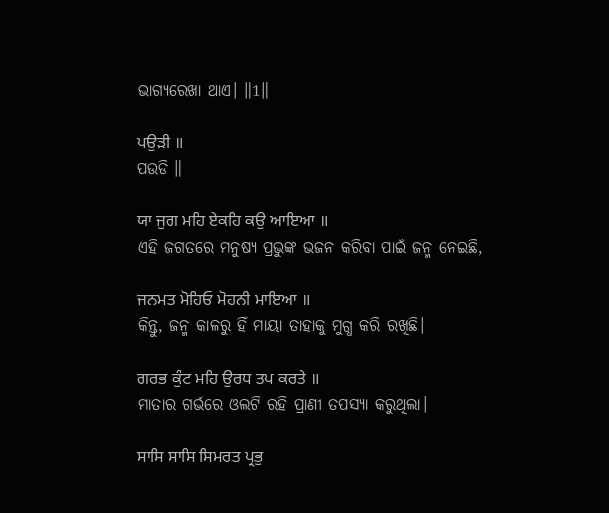ଭାଗ୍ୟରେଖା ଥାଏ। ॥1॥

ਪਉੜੀ ॥
ପଉଡି ॥

ਯਾ ਜੁਗ ਮਹਿ ਏਕਹਿ ਕਉ ਆਇਆ ॥
ଏହି ଜଗତରେ ମନୁଷ୍ୟ ପ୍ରଭୁଙ୍କ ଭଜନ କରିବା ପାଇଁ ଜନ୍ମ ନେଇଛି,

ਜਨਮਤ ਮੋਹਿਓ ਮੋਹਨੀ ਮਾਇਆ ॥
କିନ୍ତୁ, ଜନ୍ମ କାଳରୁ ହିଁ ମାୟା ତାହାକୁ ମୁଗ୍ଧ କରି ରଖିଛି।

ਗਰਭ ਕੁੰਟ ਮਹਿ ਉਰਧ ਤਪ ਕਰਤੇ ॥
ମାତାର ଗର୍ଭରେ ଓଲଟି ରହି ପ୍ରାଣୀ ତପସ୍ୟା କରୁଥିଲା।

ਸਾਸਿ ਸਾਸਿ ਸਿਮਰਤ ਪ੍ਰਭੁ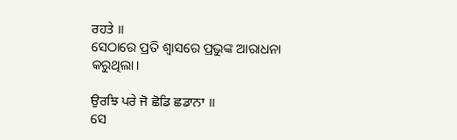ਰਹਤੇ ॥
ସେଠାରେ ପ୍ରତି ଶ୍ଵାସରେ ପ୍ରଭୁଙ୍କ ଆରାଧନା କରୁଥିଲା।

ਉਰਝਿ ਪਰੇ ਜੋ ਛੋਡਿ ਛਡਾਨਾ ॥
ସେ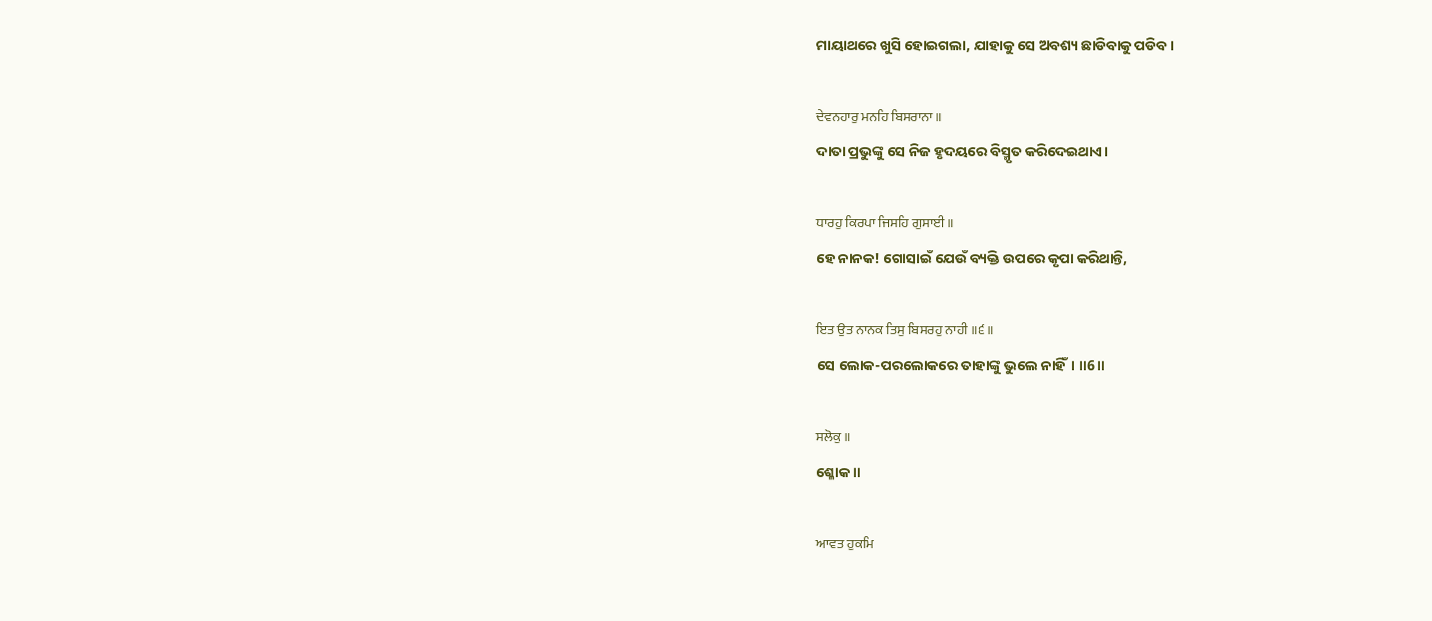ମାୟାଥରେ ଖୁସି ହୋଇଗଲା, ଯାହାକୁ ସେ ଅବଶ୍ୟ ଛାଡିବାକୁ ପଡିବ।

ਦੇਵਨਹਾਰੁ ਮਨਹਿ ਬਿਸਰਾਨਾ ॥
ଦାତା ପ୍ରଭୁଙ୍କୁ ସେ ନିଜ ହୃଦୟରେ ବିସ୍ମୃତ କରିଦେଇଥାଏ।

ਧਾਰਹੁ ਕਿਰਪਾ ਜਿਸਹਿ ਗੁਸਾਈ ॥
ହେ ନାନକ! ଗୋସାଇଁ ଯେଉଁ ବ୍ୟକ୍ତି ଉପରେ କୃପା କରିଥାନ୍ତି,

ਇਤ ਉਤ ਨਾਨਕ ਤਿਸੁ ਬਿਸਰਹੁ ਨਾਹੀ ॥੬॥
ସେ ଲୋକ-ପରଲୋକରେ ତାହାଙ୍କୁ ଭୁଲେ ନାହିଁ। ॥6॥

ਸਲੋਕੁ ॥
ଶ୍ଳୋକ ॥

ਆਵਤ ਹੁਕਮਿ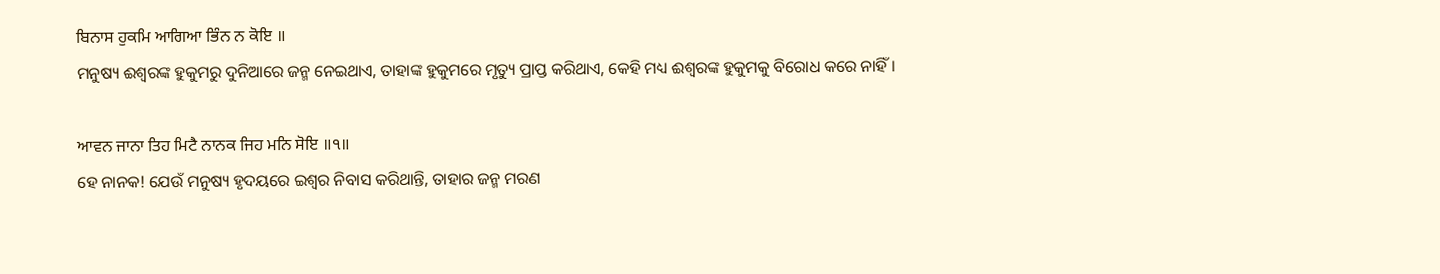ਬਿਨਾਸ ਹੁਕਮਿ ਆਗਿਆ ਭਿੰਨ ਨ ਕੋਇ ॥
ମନୁଷ୍ୟ ଈଶ୍ବରଙ୍କ ହୁକୁମରୁ ଦୁନିଆରେ ଜନ୍ମ ନେଇଥାଏ, ତାହାଙ୍କ ହୁକୁମରେ ମୃତ୍ୟୁ ପ୍ରାପ୍ତ କରିଥାଏ, କେହି ମଧ୍ୟ ଈଶ୍ବରଙ୍କ ହୁକୁମକୁ ବିରୋଧ କରେ ନାହିଁ।

ਆਵਨ ਜਾਨਾ ਤਿਹ ਮਿਟੈ ਨਾਨਕ ਜਿਹ ਮਨਿ ਸੋਇ ॥੧॥
ହେ ନାନକ! ଯେଉଁ ମନୁଷ୍ୟ ହୃଦୟରେ ଇଶ୍ଵର ନିବାସ କରିଥାନ୍ତି, ତାହାର ଜନ୍ମ ମରଣ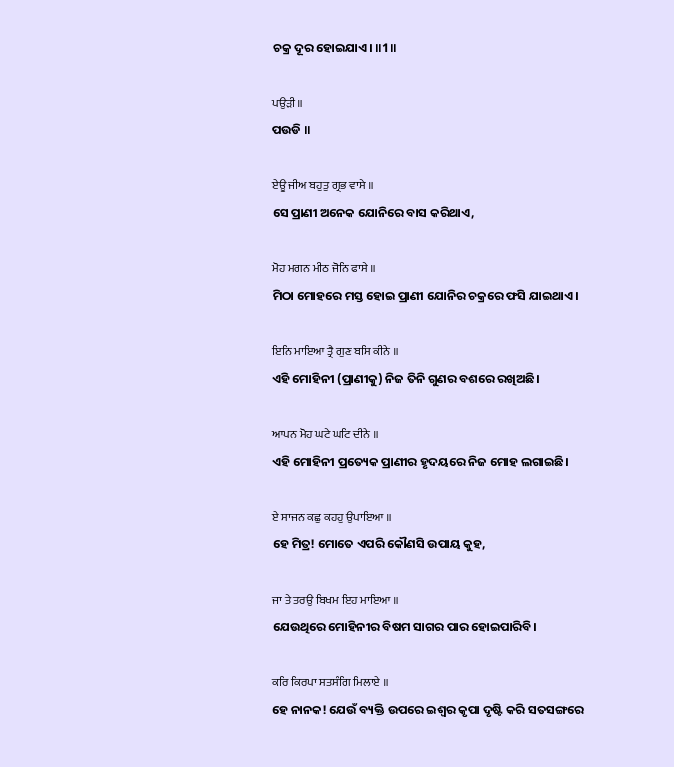ଚକ୍ର ଦୂର ହୋଇଯାଏ। ॥1॥

ਪਉੜੀ ॥
ପଉଡି ॥

ਏਊ ਜੀਅ ਬਹੁਤੁ ਗ੍ਰਭ ਵਾਸੇ ॥
ସେ ପ୍ରାଣୀ ଅନେକ ଯୋନିରେ ବାସ କରିଥାଏ,

ਮੋਹ ਮਗਨ ਮੀਠ ਜੋਨਿ ਫਾਸੇ ॥
ମିଠା ମୋହରେ ମସ୍ତ ହୋଇ ପ୍ରାଣୀ ଯୋନିର ଚକ୍ରରେ ଫସି ଯାଇଥାଏ।

ਇਨਿ ਮਾਇਆ ਤ੍ਰੈ ਗੁਣ ਬਸਿ ਕੀਨੇ ॥
ଏହି ମୋହିନୀ (ପ୍ରାଣୀକୁ) ନିଜ ତିନି ଗୁଣର ବଶରେ ରଖିଅଛି।

ਆਪਨ ਮੋਹ ਘਟੇ ਘਟਿ ਦੀਨੇ ॥
ଏହି ମୋହିନୀ ପ୍ରତ୍ୟେକ ପ୍ରାଣୀର ହୃଦୟରେ ନିଜ ମୋହ ଲଗାଇଛି।

ਏ ਸਾਜਨ ਕਛੁ ਕਹਹੁ ਉਪਾਇਆ ॥
ହେ ମିତ୍ର! ମୋତେ ଏପରି କୌଣସି ଉପାୟ କୁହ,

ਜਾ ਤੇ ਤਰਉ ਬਿਖਮ ਇਹ ਮਾਇਆ ॥
ଯେଉଥିରେ ମୋହିନୀର ବିଷମ ସାଗର ପାର ହୋଇପାରିବି।

ਕਰਿ ਕਿਰਪਾ ਸਤਸੰਗਿ ਮਿਲਾਏ ॥
ହେ ନାନକ! ଯେଉଁ ବ୍ୟକ୍ତି ଉପରେ ଇଶ୍ଵର କୃପା ଦୃଷ୍ଟି କରି ସତସଙ୍ଗରେ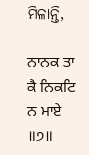ମିଳାନ୍ତି,

ਨਾਨਕ ਤਾ ਕੈ ਨਿਕਟਿ ਨ ਮਾਏ ॥੭॥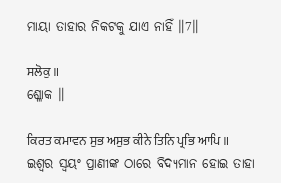ମାୟା ତାହାର ନିକଟକୁ ଯାଏ ନାହିଁ ॥7॥

ਸਲੋਕੁ ॥
ଶ୍ଳୋକ ॥

ਕਿਰਤ ਕਮਾਵਨ ਸੁਭ ਅਸੁਭ ਕੀਨੇ ਤਿਨਿ ਪ੍ਰਭਿ ਆਪਿ ॥
ଇଶ୍ଵର ସ୍ଵୟଂ ପ୍ରାଣୀଙ୍କ ଠାରେ ବିଦ୍ୟମାନ ହୋଇ ତାହା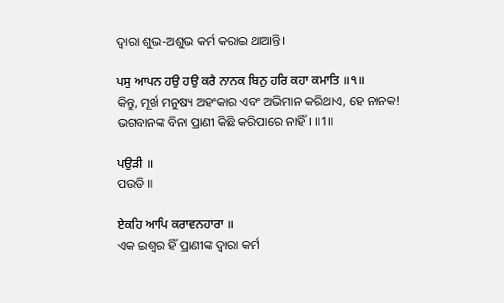ଦ୍ଵାରା ଶୁଭ-ଅଶୁଭ କର୍ମ କରାଇ ଥାଆନ୍ତି।

ਪਸੁ ਆਪਨ ਹਉ ਹਉ ਕਰੈ ਨਾਨਕ ਬਿਨੁ ਹਰਿ ਕਹਾ ਕਮਾਤਿ ॥੧॥
କିନ୍ତୁ, ମୂର୍ଖ ମନୁଷ୍ୟ ଅହଂକାର ଏବଂ ଅଭିମାନ କରିଥାଏ, ହେ ନାନକ! ଭଗବାନଙ୍କ ବିନା ପ୍ରାଣୀ କିଛି କରିପାରେ ନାହିଁ। ॥1॥

ਪਉੜੀ ॥
ପଉଡି ॥

ਏਕਹਿ ਆਪਿ ਕਰਾਵਨਹਾਰਾ ॥
ଏକ ଇଶ୍ଵର ହିଁ ପ୍ରାଣୀଙ୍କ ଦ୍ଵାରା କର୍ମ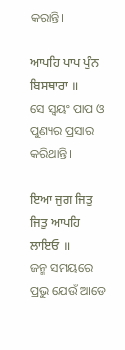କରାନ୍ତି।

ਆਪਹਿ ਪਾਪ ਪੁੰਨ ਬਿਸਥਾਰਾ ॥
ସେ ସ୍ଵୟଂ ପାପ ଓ ପୁଣ୍ୟର ପ୍ରସାର କରିଥାନ୍ତି।

ਇਆ ਜੁਗ ਜਿਤੁ ਜਿਤੁ ਆਪਹਿ ਲਾਇਓ ॥
ଜନ୍ମ ସମୟରେ ପ୍ରଭୁ ଯେଉଁ ଆଡେ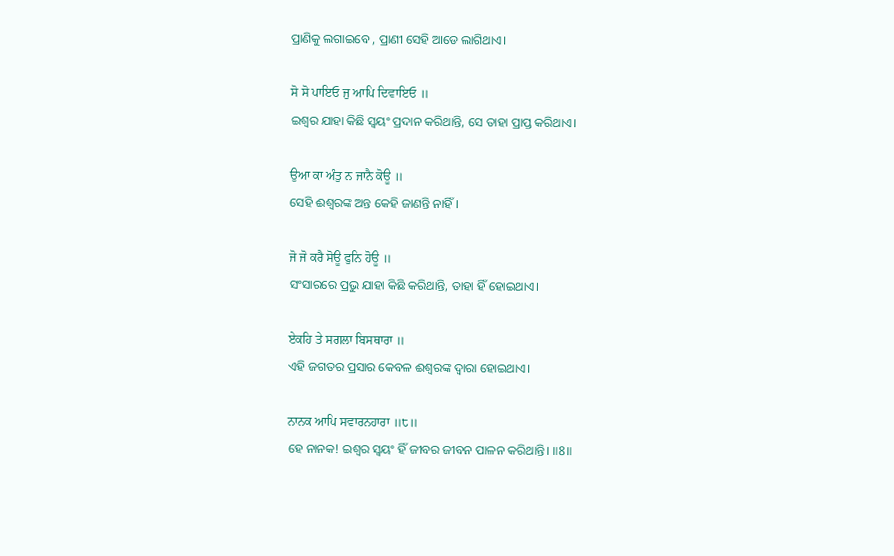ପ୍ରାଣିକୁ ଲଗାଇବେ , ପ୍ରାଣୀ ସେହି ଆଡେ ଲାଗିଥାଏ।

ਸੋ ਸੋ ਪਾਇਓ ਜੁ ਆਪਿ ਦਿਵਾਇਓ ॥
ଇଶ୍ଵର ଯାହା କିଛି ସ୍ଵୟଂ ପ୍ରଦାନ କରିଥାନ୍ତି, ସେ ତାହା ପ୍ରାପ୍ତ କରିଥାଏ।

ਉਆ ਕਾ ਅੰਤੁ ਨ ਜਾਨੈ ਕੋਊ ॥
ସେହି ଈଶ୍ବରଙ୍କ ଅନ୍ତ କେହି ଜାଣନ୍ତି ନାହିଁ।

ਜੋ ਜੋ ਕਰੈ ਸੋਊ ਫੁਨਿ ਹੋਊ ॥
ସଂସାରରେ ପ୍ରଭୁ ଯାହା କିଛି କରିଥାନ୍ତି, ତାହା ହିଁ ହୋଇଥାଏ।

ਏਕਹਿ ਤੇ ਸਗਲਾ ਬਿਸਥਾਰਾ ॥
ଏହି ଜଗତର ପ୍ରସାର କେବଳ ଈଶ୍ଵରଙ୍କ ଦ୍ଵାରା ହୋଇଥାଏ।

ਨਾਨਕ ਆਪਿ ਸਵਾਰਨਹਾਰਾ ॥੮॥
ହେ ନାନକ! ଇଶ୍ଵର ସ୍ଵୟଂ ହିଁ ଜୀବର ଜୀବନ ପାଳନ କରିଥାନ୍ତି। ॥8॥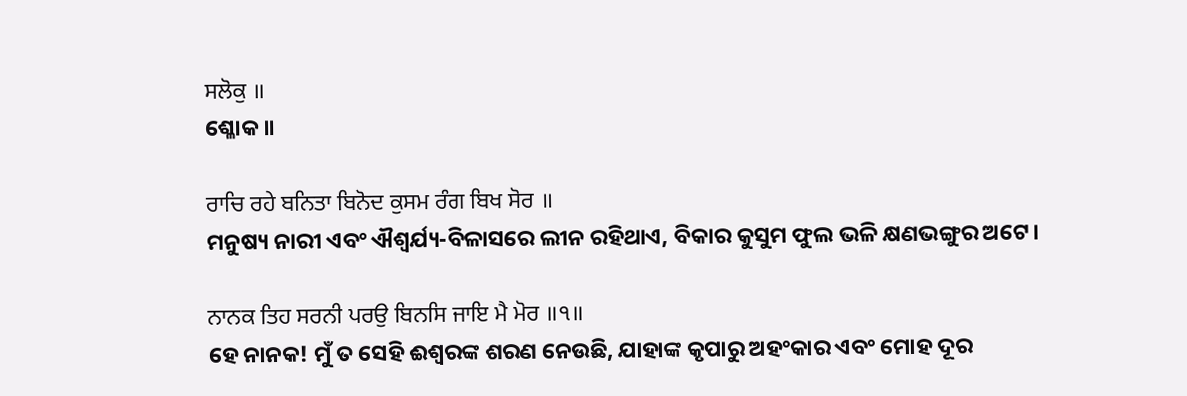ਸਲੋਕੁ ॥
ଶ୍ଳୋକ ॥

ਰਾਚਿ ਰਹੇ ਬਨਿਤਾ ਬਿਨੋਦ ਕੁਸਮ ਰੰਗ ਬਿਖ ਸੋਰ ॥
ମନୁଷ୍ୟ ନାରୀ ଏବଂ ଐଶ୍ଵର୍ଯ୍ୟ-ବିଳାସରେ ଲୀନ ରହିଥାଏ, ବିକାର କୁସୁମ ଫୁଲ ଭଳି କ୍ଷଣଭଙ୍ଗୁର ଅଟେ।

ਨਾਨਕ ਤਿਹ ਸਰਨੀ ਪਰਉ ਬਿਨਸਿ ਜਾਇ ਮੈ ਮੋਰ ॥੧॥
ହେ ନାନକ! ମୁଁ ତ ସେହି ଈଶ୍ଵରଙ୍କ ଶରଣ ନେଉଛି, ଯାହାଙ୍କ କୃପାରୁ ଅହଂକାର ଏବଂ ମୋହ ଦୂର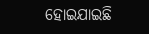ହୋଇଯାଇଛି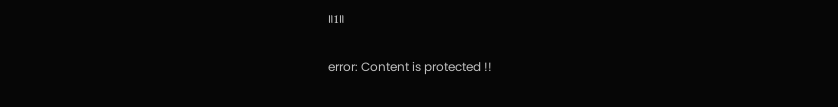॥1॥

error: Content is protected !!